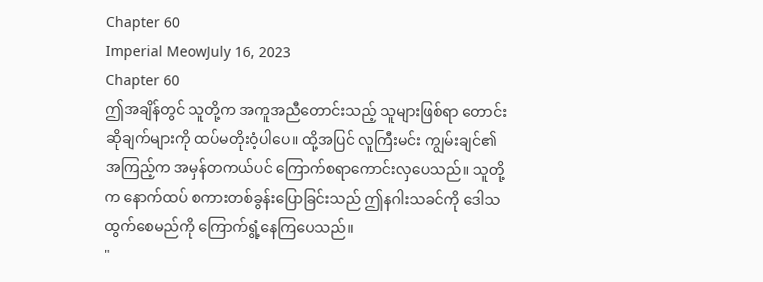Chapter 60
Imperial MeowJuly 16, 2023
Chapter 60
ဤအချိန်တွင် သူတို့က အကူအညီတောင်းသည့် သူများဖြစ်ရာ တောင်းဆိုချက်များကို ထပ်မတိုးဝံ့ပါပေ။ ထို့အပြင် လူကြီးမင်း ကျွမ်းချင်၏ အကြည့်က အမှန်တကယ်ပင် ကြောက်စရာကောင်းလှပေသည်။ သူတို့က နောက်ထပ် စကားတစ်ခွန်းပြောခြင်းသည် ဤနဂါးသခင်ကို ဒေါသထွက်စေမည်ကို ကြောက်ရွံ့နေကြပေသည်။
"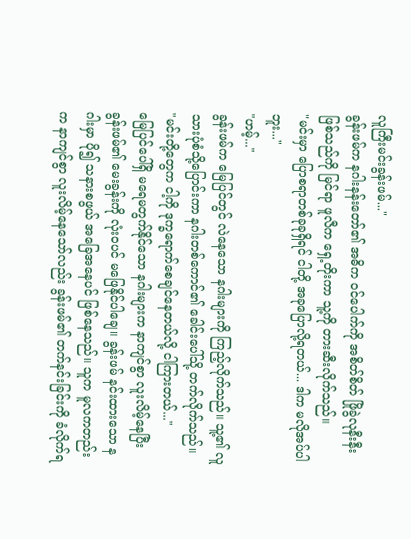လူကြီးမင်းခွန်းဖမ်..."
ခွန်းဖမ်က နဂါးနန်းတော်၏ အဓိက ဝင်ပေါက်ကို အစိတ်စိတ် ဖြိုခွဲလုနီးနီးဖြစ်သည်ကို မြင်ရာ ဖူလီက ရှေ့တိုးကာ သူ့ကို တားဆီးလိုက်သည်။
"မင်းမှာ ပြောစရာတစ်ခုခုရှိရင် ငါတို့ အခုပြောလို့ရတယ်... ဒါက မလိုအပ်ပါဘူး..."
"ဟမ့်..."
ခွန်းဖမ်က မြေပြင်တွင် လဲနေသော နဂါးများကို ကြည့်လိုက်သည်။ သူ့၏ လူသားပုံစံသို့ပြောင်းကာ နဂါးတစ်ကောင်၏ ခေါင်းပေါ်သို့ တက်လိုက်သည်။
"မင်းတို့တွေက ငါ့ကို ဒုက္ခရောက်စေချင်နေတယ်လို့ ငါကြားတယ်..."
မြေပြင်ပေါ်ရှိ မရေမတွက်နိုင်သော နဂါးများက နာကျင်စွာ လူးလိမ့်နေပြီး ခွန်းဖမ်၏ မေးခွန်းကို လုံးဝပင် မဖြေနိုင်ပါချေ။ ခွန်းဖမ် နင်းထားသော နဂါးမှာ ပို၍ သနားစဖွယ် အခြေအနေပင် ဖြစ်နေသည်။ သူက မူလကတည်းက နာကျင်စွာ လူးလိမ့်နေသော်လည်း ခွန်းဖမ်၏ တက်နင်းခြင်းကို ခံလိုက်ရ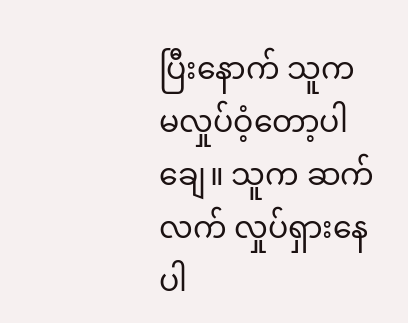ပြီးနောက် သူက မလှုပ်ဝံ့တော့ပါချေ။ သူက ဆက်လက် လှုပ်ရှားနေပါ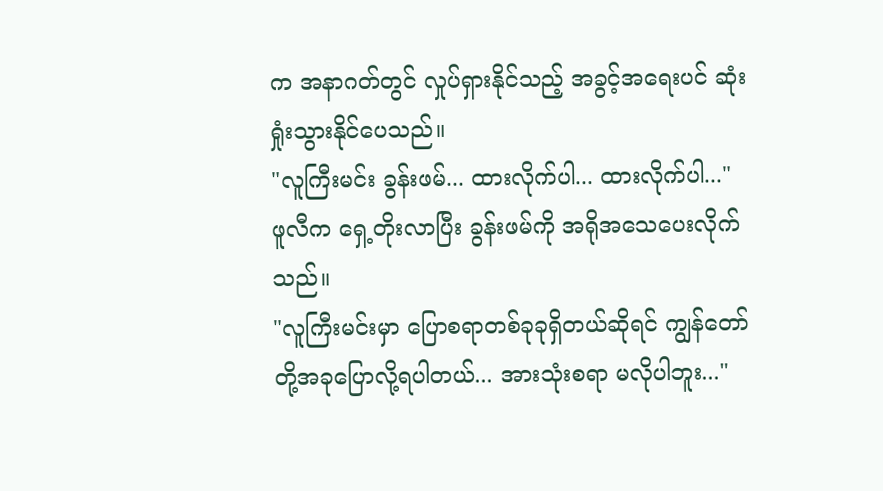က အနာဂတ်တွင် လှုပ်ရှားနိုင်သည့် အခွင့်အရေးပင် ဆုံးရှုံးသွားနိုင်ပေသည်။
"လူကြီးမင်း ခွန်းဖမ်... ထားလိုက်ပါ... ထားလိုက်ပါ..."
ဖူလီက ရှေ့တိုးလာပြီး ခွန်းဖမ်ကို အရိုအသေပေးလိုက်သည်။
"လူကြီးမင်းမှာ ပြောစရာတစ်ခုခုရှိတယ်ဆိုရင် ကျွန်တော်တို့အခုပြောလို့ရပါတယ်... အားသုံးစရာ မလိုပါဘူး..."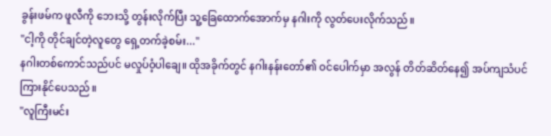ခွန်းဖမ်က ဖူလီကို ဘေးသို့ တွန်းလိုက်ပြီး သူ့ခြေထောက်အောက်မှ နဂါးကို လွတ်ပေးလိုက်သည်။
"ငါ့ကို တိုင်ချင်တဲ့လူတွေ ရှေ့တက်ခဲ့စမ်း..."
နဂါးတစ်ကောင်သည်ပင် မလှုပ်ဝံ့ပါချေ။ ထိုအခိုက်တွင် နဂါးနန်းတော်၏ ဝင်ပေါက်မှာ အလွန် တိတ်ဆိတ်နေ၍ အပ်ကျသံပင် ကြားနိုင်ပေသည်။
"လူကြီးမင်း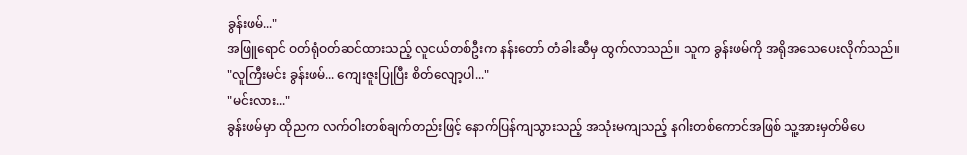ခွန်းဖမ်..."
အဖြူရောင် ဝတ်ရုံဝတ်ဆင်ထားသည့် လူငယ်တစ်ဦးက နန်းတော် တံခါးဆီမှ ထွက်လာသည်။ သူက ခွန်းဖမ်ကို အရိုအသေပေးလိုက်သည်။
"လူကြီးမင်း ခွန်းဖမ်... ကျေးဇူးပြုပြီး စိတ်လျော့ပါ..."
"မင်းလား..."
ခွန်းဖမ်မှာ ထိုညက လက်ဝါးတစ်ချက်တည်းဖြင့် နောက်ပြန်ကျသွားသည့် အသုံးမကျသည့် နဂါးတစ်ကောင်အဖြစ် သူ့အားမှတ်မိပေ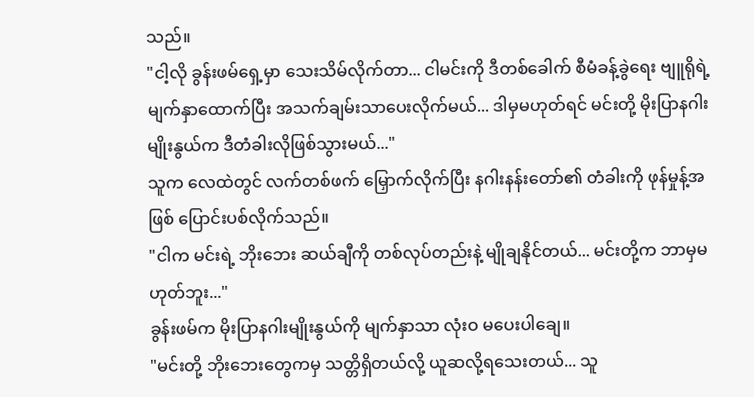သည်။
"ငါ့လို ခွန်းဖမ်ရှေ့မှာ သေးသိမ်လိုက်တာ... ငါမင်းကို ဒီတစ်ခေါက် စီမံခန့်ခွဲရေး ဗျူရိုရဲ့ မျက်နှာထောက်ပြီး အသက်ချမ်းသာပေးလိုက်မယ်... ဒါမှမဟုတ်ရင် မင်းတို့ မိုးပြာနဂါးမျိုးနွယ်က ဒီတံခါးလိုဖြစ်သွားမယ်..."
သူက လေထဲတွင် လက်တစ်ဖက် မြှောက်လိုက်ပြီး နဂါးနန်းတော်၏ တံခါးကို ဖုန်မှုန့်အဖြစ် ပြောင်းပစ်လိုက်သည်။
"ငါက မင်းရဲ့ ဘိုးဘေး ဆယ်ချီကို တစ်လုပ်တည်းနဲ့ မျိုချနိုင်တယ်... မင်းတို့က ဘာမှမဟုတ်ဘူး..."
ခွန်းဖမ်က မိုးပြာနဂါးမျိုးနွယ်ကို မျက်နှာသာ လုံးဝ မပေးပါချေ။
"မင်းတို့ ဘိုးဘေးတွေကမှ သတ္တိရှိတယ်လို့ ယူဆလို့ရသေးတယ်... သူ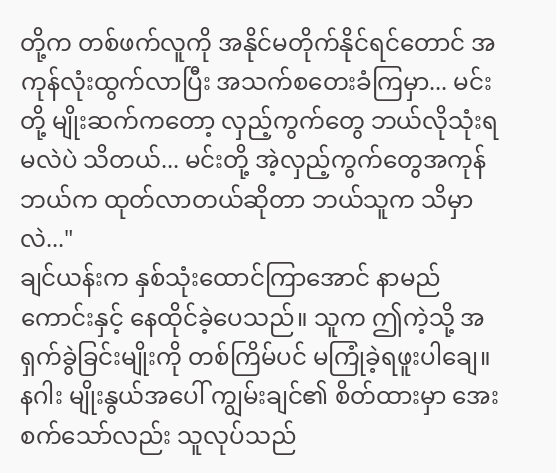တို့က တစ်ဖက်လူကို အနိုင်မတိုက်နိုင်ရင်တောင် အကုန်လုံးထွက်လာပြီး အသက်စတေးခံကြမှာ... မင်းတို့ မျိုးဆက်ကတော့ လှည့်ကွက်တွေ ဘယ်လိုသုံးရမလဲပဲ သိတယ်... မင်းတို့ အဲ့လှည့်ကွက်တွေအကုန် ဘယ်က ထုတ်လာတယ်ဆိုတာ ဘယ်သူက သိမှာလဲ..."
ချင်ယန်းက နှစ်သုံးထောင်ကြာအောင် နာမည်ကောင်းနှင့် နေထိုင်ခဲ့ပေသည်။ သူက ဤကဲ့သို့ အရှက်ခွဲခြင်းမျိုးကို တစ်ကြိမ်ပင် မကြုံခဲ့ရဖူးပါချေ။ နဂါး မျိုးနွယ်အပေါ် ကျွမ်းချင်၏ စိတ်ထားမှာ အေးစက်သော်လည်း သူလုပ်သည်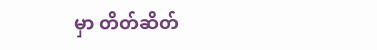မှာ တိတ်ဆိတ်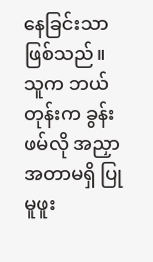နေခြင်းသာ ဖြစ်သည်။
သူက ဘယ်တုန်းက ခွန်းဖမ်လို အညှာအတာမရှိ ပြုမူဖူး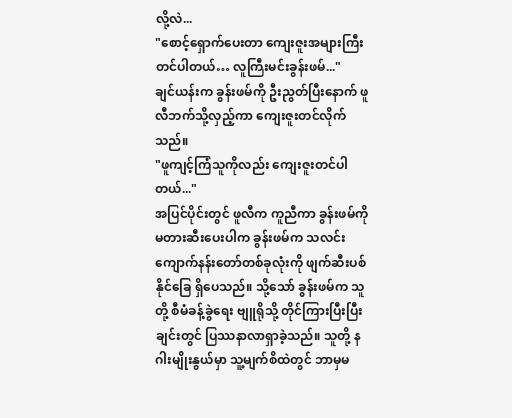လို့လဲ...
"စောင့်ရှောက်ပေးတာ ကျေးဇူးအများကြီးတင်ပါတယ်… လူကြီးမင်းခွန်းဖမ်..."
ချင်ယန်းက ခွန်းဖမ်ကို ဦးညွတ်ပြီးနောက် ဖူလီဘက်သို့လှည့်ကာ ကျေးဇူးတင်လိုက်သည်။
"ဖူကျင့်ကြံသူကိုလည်း ကျေးဇူးတင်ပါတယ်..."
အပြင်ပိုင်းတွင် ဖူလီက ကူညီကာ ခွန်းဖမ်ကို မတားဆီးပေးပါက ခွန်းဖမ်က သလင်းကျောက်နန်းတော်တစ်ခုလုံးကို ဖျက်ဆီးပစ်နိုင်ခြေ ရှိပေသည်။ သို့သော် ခွန်းဖမ်က သူတို့ စီမံခန့်ခွဲရေး ဗျူရိုသို့ တိုင်ကြားပြီးပြီးချင်းတွင် ပြဿနာလာရှာခဲ့သည်။ သူတို့ နဂါးမျိုးနွယ်မှာ သူ့မျက်စိထဲတွင် ဘာမှမ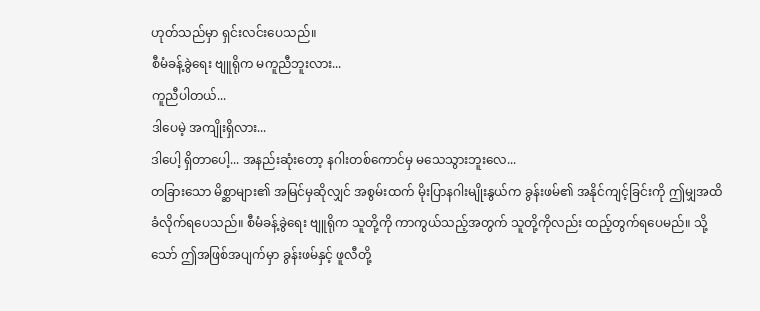ဟုတ်သည်မှာ ရှင်းလင်းပေသည်။
စီမံခန့်ခွဲရေး ဗျူရိုက မကူညီဘူးလား...
ကူညီပါတယ်...
ဒါပေမဲ့ အကျိုးရှိလား...
ဒါပေါ့ ရှိတာပေါ့... အနည်းဆုံးတော့ နဂါးတစ်ကောင်မှ မသေသွားဘူးလေ...
တခြားသော မိစ္ဆာများ၏ အမြင်မှဆိုလျှင် အစွမ်းထက် မိုးပြာနဂါးမျိုးနွယ်က ခွန်းဖမ်၏ အနိုင်ကျင့်ခြင်းကို ဤမျှအထိ ခံလိုက်ရပေသည်။ စီမံခန့်ခွဲရေး ဗျူရိုက သူတို့ကို ကာကွယ်သည့်အတွက် သူတို့ကိုလည်း ထည့်တွက်ရပေမည်။ သို့သော် ဤအဖြစ်အပျက်မှာ ခွန်းဖမ်နှင့် ဖူလီတို့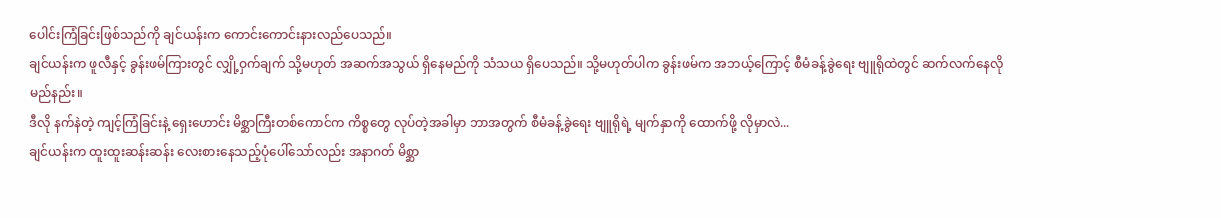ပေါင်းကြံခြင်းဖြစ်သည်ကို ချင်ယန်းက ကောင်းကောင်းနားလည်ပေသည်။
ချင်ယန်းက ဖူလီနှင့် ခွန်းဖမ်ကြားတွင် လျှို့ဝှက်ချက် သို့မဟုတ် အဆက်အသွယ် ရှိနေမည်ကို သံသယ ရှိပေသည်။ သို့မဟုတ်ပါက ခွန်းဖမ်က အဘယ့်ကြောင့် စီမံခန့်ခွဲရေး ဗျူရိုထဲတွင် ဆက်လက်နေလိုမည်နည်း။
ဒီလို နက်နဲတဲ့ ကျင့်ကြံခြင်းနဲ့ ရှေးဟောင်း မိစ္ဆာကြီးတစ်ကောင်က ကိစ္စတွေ လုပ်တဲ့အခါမှာ ဘာအတွက် စီမံခန့်ခွဲရေး ဗျူရိုရဲ့ မျက်နှာကို ထောက်ဖို့ လိုမှာလဲ...
ချင်ယန်းက ထူးထူးဆန်းဆန်း လေးစားနေသည့်ပုံပေါ်သော်လည်း အနာဂတ် မိစ္ဆာ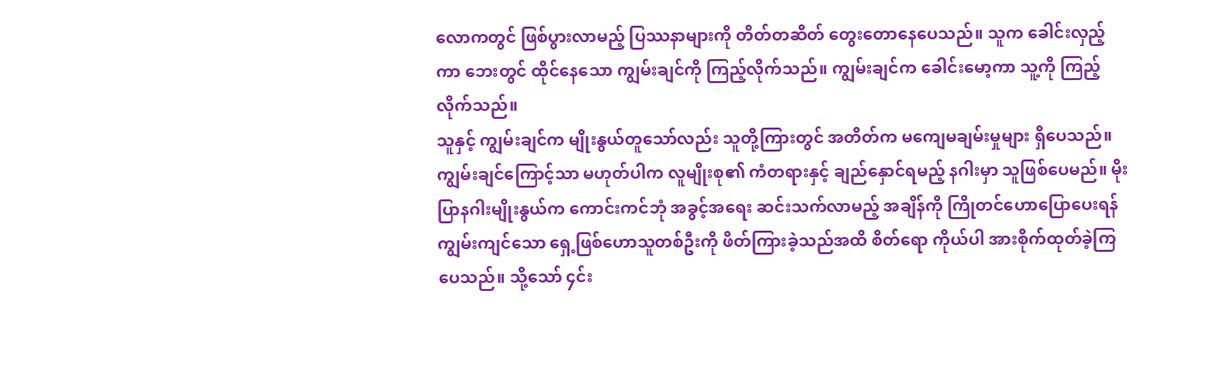လောကတွင် ဖြစ်ပွားလာမည့် ပြဿနာများကို တိတ်တဆိတ် တွေးတောနေပေသည်။ သူက ခေါင်းလှည့်ကာ ဘေးတွင် ထိုင်နေသော ကျွမ်းချင်ကို ကြည့်လိုက်သည်။ ကျွမ်းချင်က ခေါင်းမော့ကာ သူ့ကို ကြည့်လိုက်သည်။
သူနှင့် ကျွမ်းချင်က မျိုးနွယ်တူသော်လည်း သူတို့ကြားတွင် အတိတ်က မကျေမချမ်းမှုများ ရှိပေသည်။
ကျွမ်းချင်ကြောင့်သာ မဟုတ်ပါက လူမျိုးစု၏ ကံတရားနှင့် ချည်နှောင်ရမည့် နဂါးမှာ သူဖြစ်ပေမည်။ မိုးပြာနဂါးမျိုးနွယ်က ကောင်းကင်ဘုံ အခွင့်အရေး ဆင်းသက်လာမည့် အချိန်ကို ကြိုတင်ဟောပြောပေးရန် ကျွမ်းကျင်သော ရှေ့ဖြစ်ဟောသူတစ်ဦးကို ဖိတ်ကြားခဲ့သည်အထိ စိတ်ရော ကိုယ်ပါ အားစိုက်ထုတ်ခဲ့ကြပေသည်။ သို့သော် ၄င်း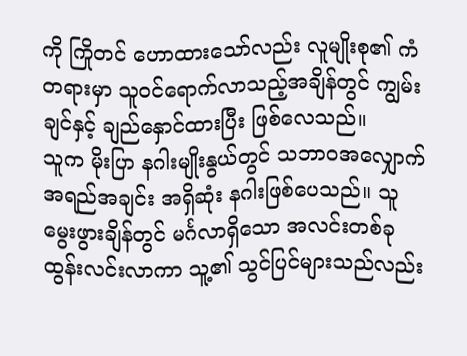ကို ကြိုတင် ဟောထားသော်လည်း လူမျိုးစု၏ ကံတရားမှာ သူဝင်ရောက်လာသည့်အချိန်တွင် ကျွမ်းချင်နှင့် ချည်နှောင်ထားပြီး ဖြစ်လေသည်။
သူက မိုးပြာ နဂါးမျိုးနွယ်တွင် သဘာဝအလျှောက် အရည်အချင်း အရှိဆုံး နဂါးဖြစ်ပေသည်။ သူမွေးဖွားချိန်တွင် မင်္ဂလာရှိသော အလင်းတစ်ခု ထွန်းလင်းလာကာ သူ့၏ သွင်ပြင်များသည်လည်း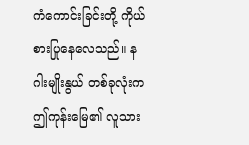ကံကောင်းခြင်းတို့ ကိုယ်စားပြုနေလေသည်။ နဂါးမျိုးနွယ် တစ်ခုလုံးက ဤကုန်းမြေ၏ လူသား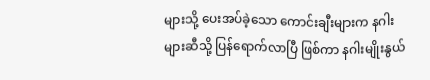များသို့ ပေးအပ်ခဲ့သော ကောင်းချီးများက နဂါးများဆီသို့ ပြန်ရောက်လာပြီ ဖြစ်ကာ နဂါးမျိုးနွယ်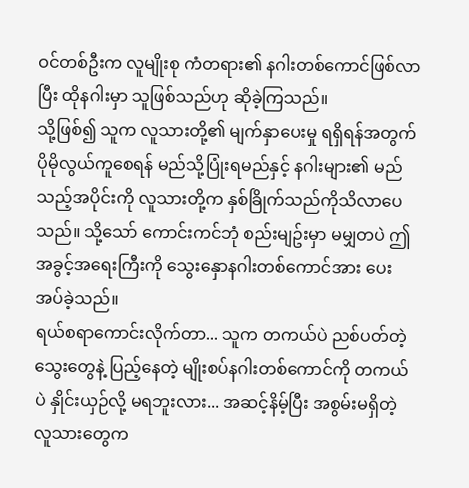ဝင်တစ်ဦးက လူမျိုးစု ကံတရား၏ နဂါးတစ်ကောင်ဖြစ်လာပြီး ထိုနဂါးမှာ သူဖြစ်သည်ဟု ဆိုခဲ့ကြသည်။
သို့ဖြစ်၍ သူက လူသားတို့၏ မျက်နှာပေးမှု ရရှိရန်အတွက် ပိုမိုလွယ်ကူစေရန် မည်သို့ပြုံးရမည်နှင့် နဂါးများ၏ မည်သည့်အပိုင်းကို လူသားတို့က နှစ်ခြိုက်သည်ကိုသိလာပေသည်။ သို့သော် ကောင်းကင်ဘုံ စည်းမျဥ်းမှာ မမျှတပဲ ဤအခွင့်အရေးကြီးကို သွေးနှောနဂါးတစ်ကောင်အား ပေးအပ်ခဲ့သည်။
ရယ်စရာကောင်းလိုက်တာ... သူက တကယ်ပဲ ညစ်ပတ်တဲ့ သွေးတွေနဲ့ ပြည့်နေတဲ့ မျိုးစပ်နဂါးတစ်ကောင်ကို တကယ်ပဲ နှိုင်းယှဉ်လို့ မရဘူးလား... အဆင့်နိမ့်ပြီး အစွမ်းမရှိတဲ့ လူသားတွေက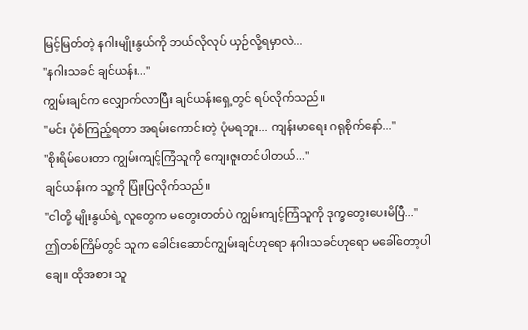မြင့်မြတ်တဲ့ နဂါးမျိုးနွယ်ကို ဘယ်လိုလုပ် ယှဉ်လို့ရမှာလဲ...
"နဂါးသခင် ချင်ယန်း..."
ကျွမ်းချင်က လျှောက်လာပြီး ချင်ယန်းရှေ့တွင် ရပ်လိုက်သည်။
"မင်း ပုံစံကြည့်ရတာ အရမ်းကောင်းတဲ့ ပုံမရဘူး... ကျန်းမာရေး ဂရုစိုက်နော်..."
"စိုးရိမ်ပေးတာ ကျွမ်းကျင့်ကြံသူကို ကျေးဇူးတင်ပါတယ်..."
ချင်ယန်းက သူ့ကို ပြုံးပြလိုက်သည်။
"ငါတို့ မျိုးနွယ်ရဲ့ လူတွေက မတွေးတတ်ပဲ ကျွမ်းကျင့်ကြံသူကို ဒုက္ခတွေးပေးမိပြီ..."
ဤတစ်ကြိမ်တွင် သူက ခေါင်းဆောင်ကျွမ်းချင်ဟုရော နဂါးသခင်ဟုရော မခေါ်တော့ပါချေ။ ထိုအစား သူ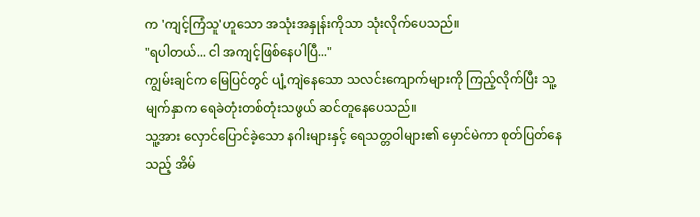က 'ကျင့်ကြံသူ'ဟူသော အသုံးအနှုန်းကိုသာ သုံးလိုက်ပေသည်။
"ရပါတယ်... ငါ အကျင့်ဖြစ်နေပါပြီ..."
ကျွမ်းချင်က မြေပြင်တွင် ပျံ့ကျဲနေသော သလင်းကျောက်များကို ကြည့်လိုက်ပြီး သူ့မျက်နှာက ရေခဲတုံးတစ်တုံးသဖွယ် ဆင်တူနေပေသည်။
သူ့အား လှောင်ပြောင်ခဲ့သော နဂါးများနှင့် ရေသတ္တဝါများ၏ မှောင်မဲကာ စုတ်ပြတ်နေသည့် အိမ်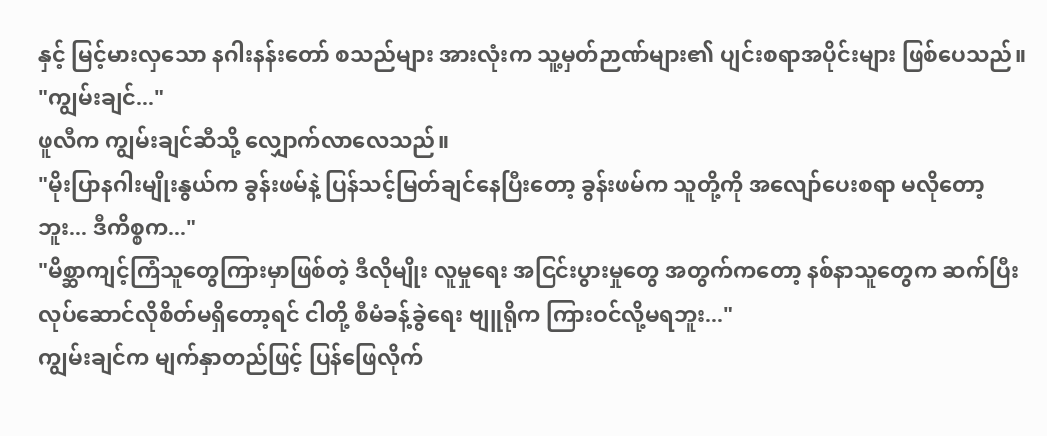နှင့် မြင့်မားလှသော နဂါးနန်းတော် စသည်များ အားလုံးက သူ့မှတ်ဉာဏ်များ၏ ပျင်းစရာအပိုင်းများ ဖြစ်ပေသည်။
"ကျွမ်းချင်..."
ဖူလီက ကျွမ်းချင်ဆီသို့ လျှောက်လာလေသည်။
"မိုးပြာနဂါးမျိုးနွယ်က ခွန်းဖမ်နဲ့ ပြန်သင့်မြတ်ချင်နေပြီးတော့ ခွန်းဖမ်က သူတို့ကို အလျော်ပေးစရာ မလိုတော့ဘူး... ဒီကိစ္စက..."
"မိစ္ဆာကျင့်ကြံသူတွေကြားမှာဖြစ်တဲ့ ဒီလိုမျိုး လူမှုရေး အငြင်းပွားမှုတွေ အတွက်ကတော့ နစ်နာသူတွေက ဆက်ပြီး လုပ်ဆောင်လိုစိတ်မရှိတော့ရင် ငါတို့ စီမံခန့်ခွဲရေး ဗျူရိုက ကြားဝင်လို့မရဘူး..."
ကျွမ်းချင်က မျက်နှာတည်ဖြင့် ပြန်ဖြေလိုက်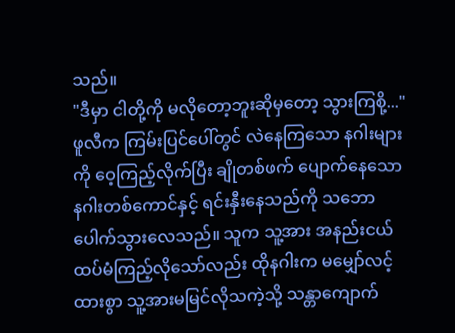သည်။
"ဒီမှာ ငါတို့ကို မလိုတော့ဘူးဆိုမှတော့ သွားကြစို့..."
ဖူလီက ကြမ်းပြင်ပေါ်တွင် လဲနေကြသော နဂါးများကို ဝေ့ကြည့်လိုက်ပြီး ချိုတစ်ဖက် ပျောက်နေသော နဂါးတစ်ကောင်နှင့် ရင်းနှီးနေသည်ကို သဘောပေါက်သွားလေသည်။ သူက သူ့အား အနည်းငယ် ထပ်မံကြည့်လိုသော်လည်း ထိုနဂါးက မမျှော်လင့်ထားစွာ သူ့အားမမြင်လိုသကဲ့သို့ သန္တာကျောက်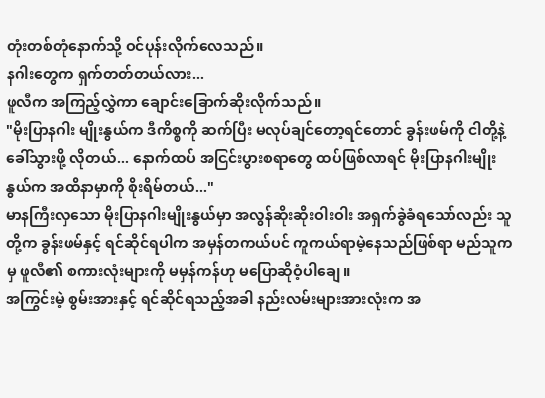တုံးတစ်တုံနောက်သို့ ဝင်ပုန်းလိုက်လေသည်။
နဂါးတွေက ရှက်တတ်တယ်လား...
ဖူလီက အကြည့်လွှဲကာ ချောင်းခြောက်ဆိုးလိုက်သည်။
"မိုးပြာနဂါး မျိုးနွယ်က ဒီကိစ္စကို ဆက်ပြီး မလုပ်ချင်တော့ရင်တောင် ခွန်းဖမ်ကို ငါတို့နဲ့ ခေါ်သွားဖို့ လိုတယ်... နောက်ထပ် အငြင်းပွားစရာတွေ ထပ်ဖြစ်လာရင် မိုးပြာနဂါးမျိုးနွယ်က အထိနာမှာကို စိုးရိမ်တယ်..."
မာနကြီးလှသော မိုးပြာနဂါးမျိုးနွယ်မှာ အလွန်ဆိုးဆိုးဝါးဝါး အရှက်ခွဲခံရသော်လည်း သူတို့က ခွန်းဖမ်နှင့် ရင်ဆိုင်ရပါက အမှန်တကယ်ပင် ကူကယ်ရာမဲ့နေသည်ဖြစ်ရာ မည်သူကမှ ဖူလီ၏ စကားလုံးများကို မမှန်ကန်ဟု မပြောဆိုဝံ့ပါချေ။
အကြွင်းမဲ့ စွမ်းအားနှင့် ရင်ဆိုင်ရသည့်အခါ နည်းလမ်းများအားလုံးက အ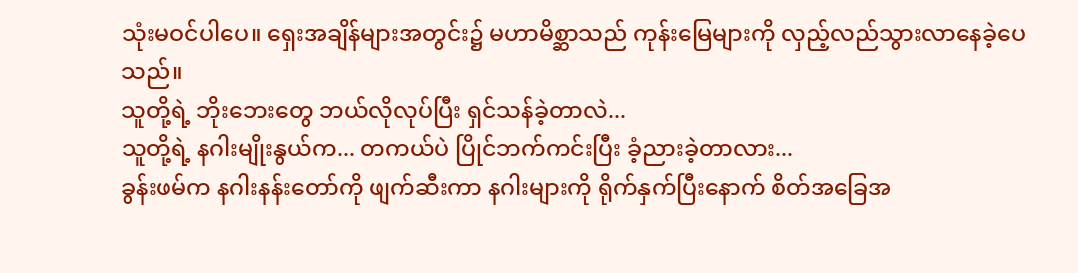သုံးမဝင်ပါပေ။ ရှေးအချိန်များအတွင်း၌ မဟာမိစ္ဆာသည် ကုန်းမြေများကို လှည့်လည်သွားလာနေခဲ့ပေသည်။
သူတို့ရဲ့ ဘိုးဘေးတွေ ဘယ်လိုလုပ်ပြီး ရှင်သန်ခဲ့တာလဲ...
သူတို့ရဲ့ နဂါးမျိုးနွယ်က... တကယ်ပဲ ပြိုင်ဘက်ကင်းပြီး ခံ့ညားခဲ့တာလား...
ခွန်းဖမ်က နဂါးနန်းတော်ကို ဖျက်ဆီးကာ နဂါးများကို ရိုက်နှက်ပြီးနောက် စိတ်အခြေအ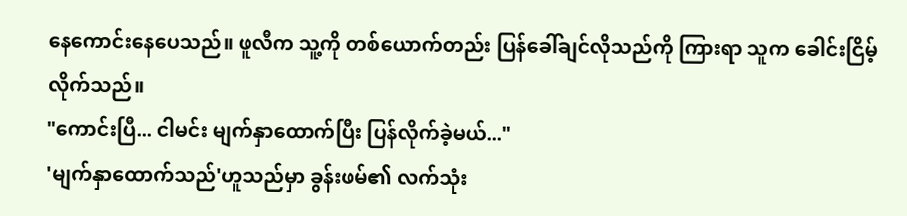နေကောင်းနေပေသည်။ ဖူလီက သူ့ကို တစ်ယောက်တည်း ပြန်ခေါ်ချင်လိုသည်ကို ကြားရာ သူက ခေါင်းငြိမ့်လိုက်သည်။
"ကောင်းပြီ... ငါမင်း မျက်နှာထောက်ပြီး ပြန်လိုက်ခဲ့မယ်..."
'မျက်နှာထောက်သည်'ဟူသည်မှာ ခွန်းဖမ်၏ လက်သုံး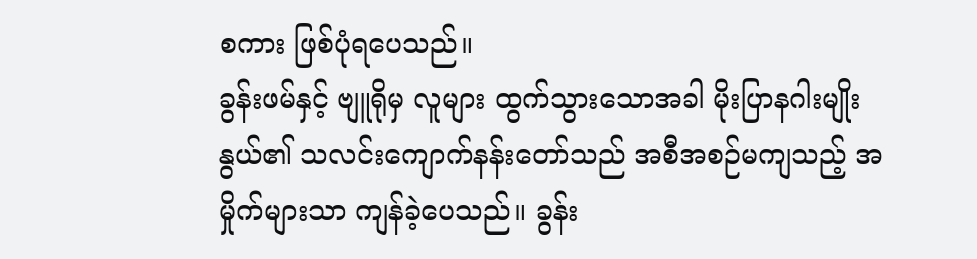စကား ဖြစ်ပုံရပေသည်။
ခွန်းဖမ်နှင့် ဗျူရိုမှ လူများ ထွက်သွားသောအခါ မိုးပြာနဂါးမျိုးနွယ်၏ သလင်းကျောက်နန်းတော်သည် အစီအစဉ်မကျသည့် အမှိုက်များသာ ကျန်ခဲ့ပေသည်။ ခွန်း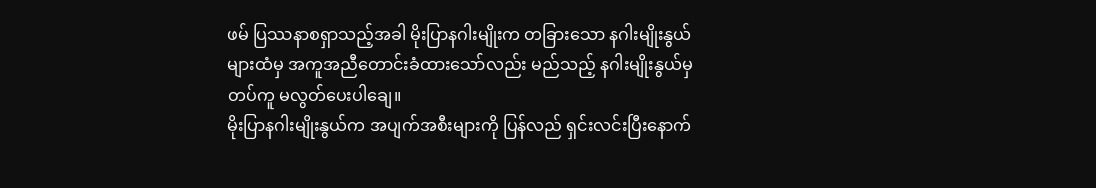ဖမ် ပြဿနာစရှာသည့်အခါ မိုးပြာနဂါးမျိုးက တခြားသော နဂါးမျိုးနွယ်များထံမှ အကူအညီတောင်းခံထားသော်လည်း မည်သည့် နဂါးမျိုးနွယ်မှ တပ်ကူ မလွတ်ပေးပါချေ။
မိုးပြာနဂါးမျိုးနွယ်က အပျက်အစီးများကို ပြန်လည် ရှင်းလင်းပြီးနောက်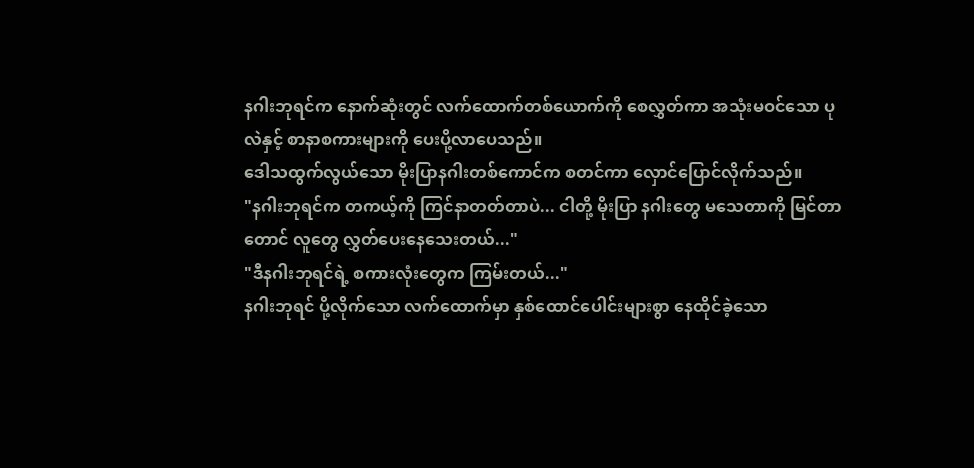နဂါးဘုရင်က နောက်ဆုံးတွင် လက်ထောက်တစ်ယောက်ကို စေလွှတ်ကာ အသုံးမဝင်သော ပုလဲနှင့် စာနာစကားများကို ပေးပို့လာပေသည်။
ဒေါသထွက်လွယ်သော မိုးပြာနဂါးတစ်ကောင်က စတင်ကာ လှောင်ပြောင်လိုက်သည်။
"နဂါးဘုရင်က တကယ့်ကို ကြင်နာတတ်တာပဲ... ငါတို့ မိုးပြာ နဂါးတွေ မသေတာကို မြင်တာတောင် လူတွေ လွှတ်ပေးနေသေးတယ်..."
"ဒီနဂါးဘုရင်ရဲ့ စကားလုံးတွေက ကြမ်းတယ်..."
နဂါးဘုရင် ပို့လိုက်သော လက်ထောက်မှာ နှစ်ထောင်ပေါင်းများစွာ နေထိုင်ခဲ့သော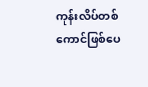ကုန်းလိပ်တစ်ကောင်ဖြစ်ပေ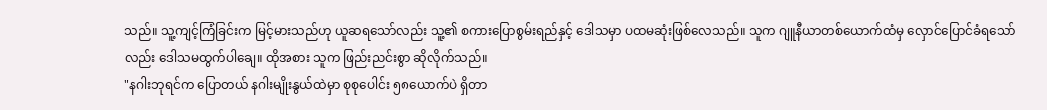သည်။ သူ့ကျင့်ကြံခြင်းက မြင့်မားသည်ဟု ယူဆရသော်လည်း သူ့၏ စကားပြောစွမ်းရည်နှင့် ဒေါသမှာ ပထမဆုံးဖြစ်လေသည်။ သူက ဂျူနီယာတစ်ယောက်ထံမှ လှောင်ပြောင်ခံရသော်လည်း ဒေါသမထွက်ပါချေ။ ထိုအစား သူက ဖြည်းညင်းစွာ ဆိုလိုက်သည်။
"နဂါးဘုရင်က ပြောတယ် နဂါးမျိုးနွယ်ထဲမှာ စုစုပေါင်း ၅၈ယောက်ပဲ ရှိတာ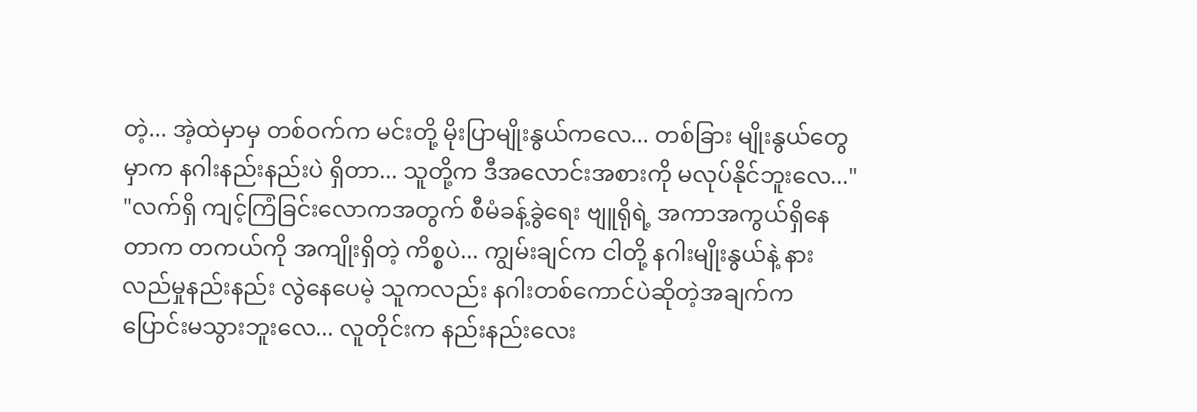တဲ့... အဲ့ထဲမှာမှ တစ်ဝက်က မင်းတို့ မိုးပြာမျိုးနွယ်ကလေ... တစ်ခြား မျိုးနွယ်တွေမှာက နဂါးနည်းနည်းပဲ ရှိတာ... သူတို့က ဒီအလောင်းအစားကို မလုပ်နိုင်ဘူးလေ..."
"လက်ရှိ ကျင့်ကြံခြင်းလောကအတွက် စီမံခန့်ခွဲရေး ဗျူရိုရဲ့ အကာအကွယ်ရှိနေတာက တကယ်ကို အကျိုးရှိတဲ့ ကိစ္စပဲ... ကျွမ်းချင်က ငါတို့ နဂါးမျိုးနွယ်နဲ့ နားလည်မှုနည်းနည်း လွဲနေပေမဲ့ သူကလည်း နဂါးတစ်ကောင်ပဲဆိုတဲ့အချက်က ပြောင်းမသွားဘူးလေ... လူတိုင်းက နည်းနည်းလေး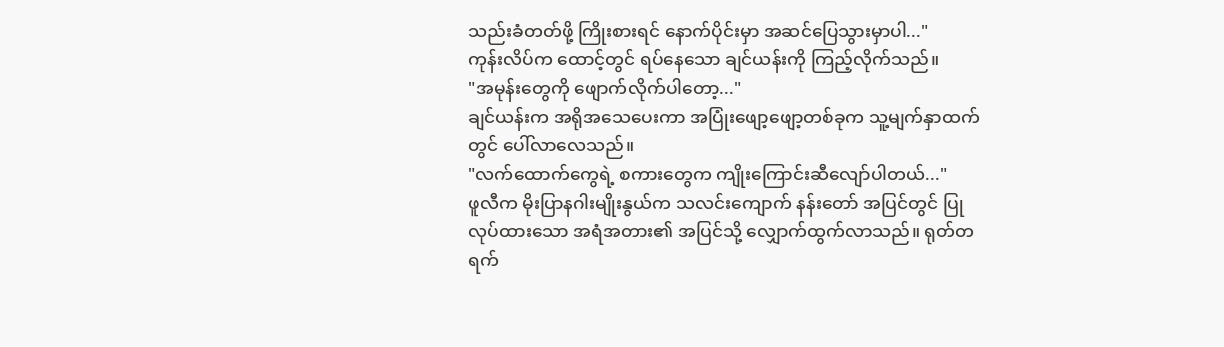သည်းခံတတ်ဖို့ ကြိုးစားရင် နောက်ပိုင်းမှာ အဆင်ပြေသွားမှာပါ..."
ကုန်းလိပ်က ထောင့်တွင် ရပ်နေသော ချင်ယန်းကို ကြည့်လိုက်သည်။
"အမုန်းတွေကို ဖျောက်လိုက်ပါတော့..."
ချင်ယန်းက အရိုအသေပေးကာ အပြုံးဖျော့ဖျော့တစ်ခုက သူ့မျက်နှာထက်တွင် ပေါ်လာလေသည်။
"လက်ထောက်ကွေရဲ့ စကားတွေက ကျိုးကြောင်းဆီလျော်ပါတယ်..."
ဖူလီက မိုးပြာနဂါးမျိုးနွယ်က သလင်းကျောက် နန်းတော် အပြင်တွင် ပြုလုပ်ထားသော အရံအတား၏ အပြင်သို့ လျှောက်ထွက်လာသည်။ ရုတ်တရက်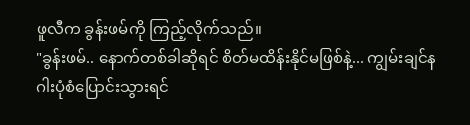ဖူလီက ခွန်းဖမ်ကို ကြည့်လိုက်သည်။
"ခွန်းဖမ်.. နောက်တစ်ခါဆိုရင် စိတ်မထိန်းနိုင်မဖြစ်နဲ့... ကျွမ်းချင်နဂါးပုံစံပြောင်းသွားရင်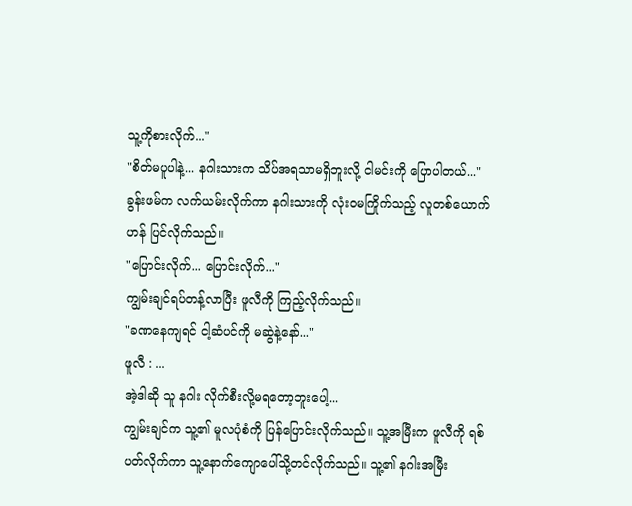သူ့ကိုစားလိုက်..."
"စိတ်မပူပါနဲ့... နဂါးသားက သိပ်အရသာမရှိဘူးလို့ ငါမင်းကို ပြောပါတယ်..."
ခွန်းဖမ်က လက်ယမ်းလိုက်ကာ နဂါးသားကို လုံးဝမကြိုက်သည့် လူတစ်ယောက်ဟန် ပြင်လိုက်သည်။
"ပြောင်းလိုက်... ပြောင်းလိုက်..."
ကျွမ်းချင်ရပ်တန့်လာပြီး ဖူလီကို ကြည့်လိုက်သည်။
"ခဏနေကျရင် ငါ့ဆံပင်ကို မဆွဲနဲ့နော်..."
ဖူလီ : ...
အဲ့ဒါဆို သူ နဂါး လိုက်စီးလို့မရတော့ဘူးပေါ့...
ကျွမ်းချင်က သူ့၏ မူလပုံစံကို ပြန်ပြောင်းလိုက်သည်။ သူ့အမြီးက ဖူလီကို ရစ်ပတ်လိုက်ကာ သူ့နောက်ကျောပေါ်သို့တင်လိုက်သည်။ သူ့၏ နဂါးအမြီး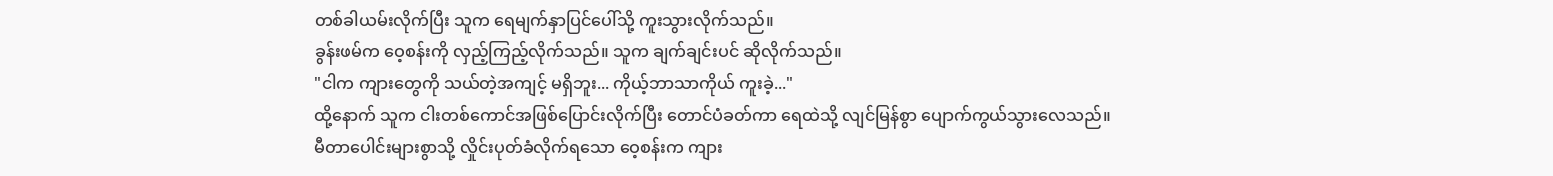တစ်ခါယမ်းလိုက်ပြီး သူက ရေမျက်နှာပြင်ပေါ်သို့ ကူးသွားလိုက်သည်။
ခွန်းဖမ်က ဝေ့စန်းကို လှည့်ကြည့်လိုက်သည်။ သူက ချက်ချင်းပင် ဆိုလိုက်သည်။
"ငါက ကျားတွေကို သယ်တဲ့အကျင့် မရှိဘူး... ကိုယ့်ဘာသာကိုယ် ကူးခဲ့..."
ထို့နောက် သူက ငါးတစ်ကောင်အဖြစ်ပြောင်းလိုက်ပြီး တောင်ပံခတ်ကာ ရေထဲသို့ လျင်မြန်စွာ ပျောက်ကွယ်သွားလေသည်။
မီတာပေါင်းများစွာသို့ လှိုင်းပုတ်ခံလိုက်ရသော ဝေ့စန်းက ကျား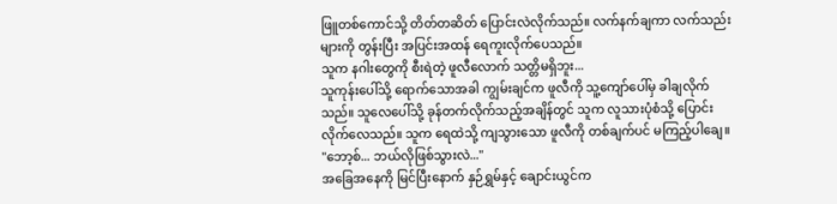ဖြူတစ်ကောင်သို့ တိတ်တဆိတ် ပြောင်းလဲလိုက်သည်။ လက်နက်ချကာ လက်သည်းများကို တွန်းပြီး အပြင်းအထန် ရေကူးလိုက်ပေသည်။
သူက နဂါးတွေကို စီးရဲတဲ့ ဖူလီလောက် သတ္တိမရှိဘူး...
သူကုန်းပေါ်သို့ ရောက်သောအခါ ကျွမ်းချင်က ဖူလီကို သူ့ကျော်ပေါ်မှ ခါချလိုက်သည်။ သူလေပေါ်သို့ ခုန်တက်လိုက်သည့်အချိန်တွင် သူက လူသားပုံစံသို့ ပြောင်းလိုက်လေသည်။ သူက ရေထဲသို့ ကျသွားသော ဖူလီကို တစ်ချက်ပင် မကြည့်ပါချေ။
"ဘော့စ်... ဘယ်လိုဖြစ်သွားလဲ..."
အခြေအနေကို မြင်ပြီးနောက် နှဉ်ရွှမ်နှင့် ချောင်းယွင်က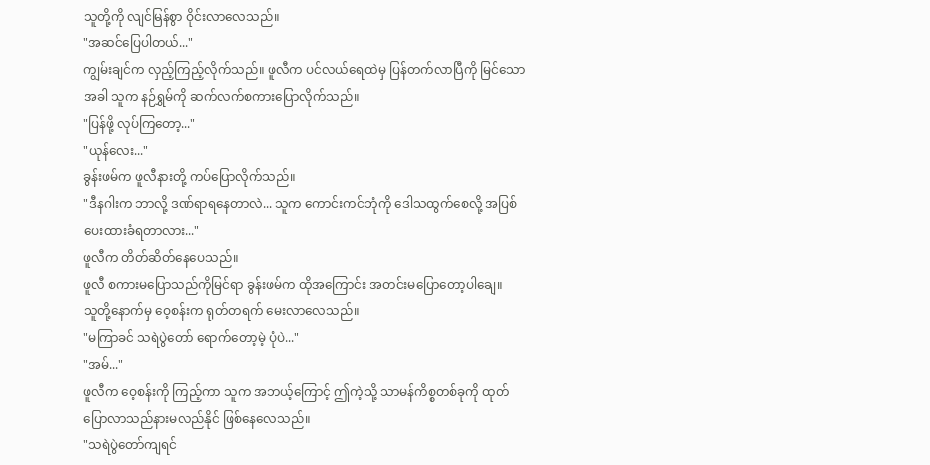သူတို့ကို လျင်မြန်စွာ ဝိုင်းလာလေသည်။
"အဆင်ပြေပါတယ်..."
ကျွမ်းချင်က လှည့်ကြည့်လိုက်သည်။ ဖူလီက ပင်လယ်ရေထဲမှ ပြန်တက်လာပြီကို မြင်သောအခါ သူက နဉ်ရွှမ်ကို ဆက်လက်စကားပြောလိုက်သည်။
"ပြန်ဖို့ လုပ်ကြတော့..."
"ယုန်လေး..."
ခွန်းဖမ်က ဖူလီနားတို့ ကပ်ပြောလိုက်သည်။
"ဒီနဂါးက ဘာလို့ ဒဏ်ရာရနေတာလဲ... သူက ကောင်းကင်ဘုံကို ဒေါသထွက်စေလို့ အပြစ်ပေးထားခံရတာလား..."
ဖူလီက တိတ်ဆိတ်နေပေသည်။
ဖူလီ စကားမပြောသည်ကိုမြင်ရာ ခွန်းဖမ်က ထိုအကြောင်း အတင်းမပြောတော့ပါချေ။
သူတို့နောက်မှ ဝေ့စန်းက ရုတ်တရက် မေးလာလေသည်။
"မကြာခင် သရဲပွဲတော် ရောက်တော့မဲ့ ပုံပဲ..."
"အမ်..."
ဖူလီက ဝေ့စန်းကို ကြည့်ကာ သူက အဘယ့်ကြောင့် ဤကဲ့သို့ သာမန်ကိစ္စတစ်ခုကို ထုတ်ပြောလာသည်နားမလည်နိုင် ဖြစ်နေလေသည်။
"သရဲပွဲတော်ကျရင်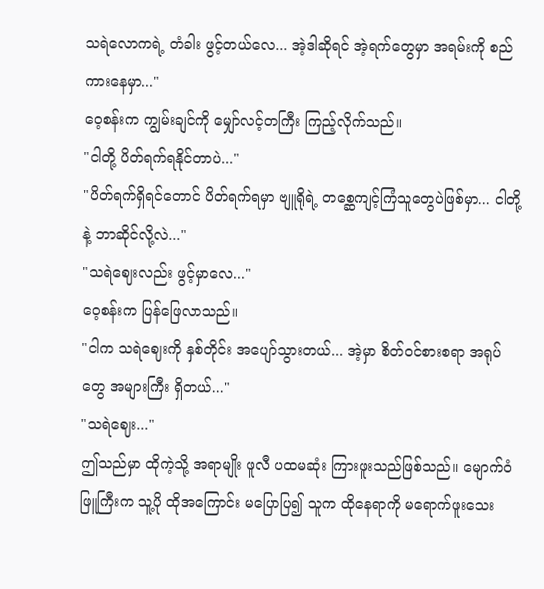သရဲလောကရဲ့ တံခါး ဖွင့်တယ်လေ... အဲ့ဒါဆိုရင် အဲ့ရက်တွေမှာ အရမ်းကို စည်ကားနေမှာ..."
ဝေ့စန်းက ကျွမ်းချင်ကို မျှော်လင့်တကြီး ကြည့်လိုက်သည်။
"ငါတို့ ပိတ်ရက်ရနိုင်တာပဲ..."
"ပိတ်ရက်ရှိရင်တောင် ပိတ်ရက်ရမှာ ဗျူရိုရဲ့ တစ္ဆေကျင့်ကြံသူတွေပဲဖြစ်မှာ... ငါတို့နဲ့ ဘာဆိုင်လို့လဲ..."
"သရဲဈေးလည်း ဖွင့်မှာလေ..."
ဝေ့စန်းက ပြန်ဖြေလာသည်။
"ငါက သရဲဈေးကို နှစ်တိုင်း အပျော်သွားတယ်... အဲ့မှာ စိတ်ဝင်စားစရာ အရုပ်တွေ အများကြီး ရှိတယ်..."
"သရဲဈေး..."
ဤသည်မှာ ထိုကဲ့သို့ အရာမျိုး ဖူလီ ပထမဆုံး ကြားဖူးသည်ဖြစ်သည်။ မျောက်ဝံဖြူကြီးက သူ့ပို ထိုအကြောင်း မပြောပြ၍ သူက ထိုနေရာကို မရောက်ဖူးသေး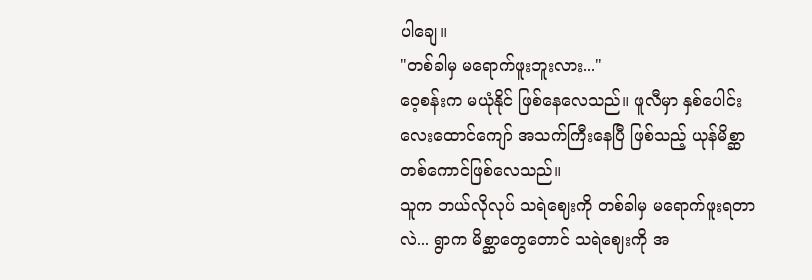ပါချေ။
"တစ်ခါမှ မရောက်ဖူးဘူးလား..."
ဝေ့စန်းက မယုံနိုင် ဖြစ်နေလေသည်။ ဖူလီမှာ နှစ်ပေါင်း လေးထောင်ကျော် အသက်ကြီးနေပြီ ဖြစ်သည့် ယုန်မိစ္ဆာတစ်ကောင်ဖြစ်လေသည်။
သူက ဘယ်လိုလုပ် သရဲဈေးကို တစ်ခါမှ မရောက်ဖူးရတာလဲ... ရွာက မိစ္ဆာတွေတောင် သရဲဈေးကို အ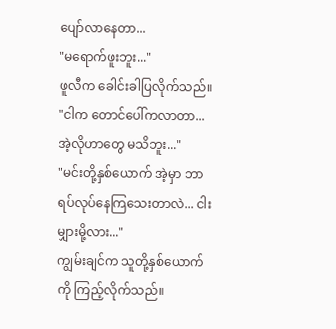ပျော်လာနေတာ...
"မရောက်ဖူးဘူး..."
ဖူလီက ခေါင်းခါပြလိုက်သည်။
"ငါက တောင်ပေါ်ကလာတာ... အဲ့လိုဟာတွေ မသိဘူး..."
"မင်းတို့နှစ်ယောက် အဲ့မှာ ဘာရပ်လုပ်နေကြသေးတာလဲ... ငါးမျှားမို့လား..."
ကျွမ်းချင်က သူတို့နှစ်ယောက်ကို ကြည့်လိုက်သည်။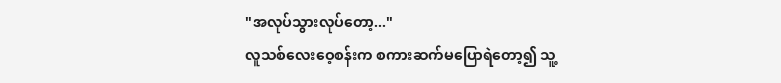"အလုပ်သွားလုပ်တော့..."
လူသစ်လေးဝေ့စန်းက စကားဆက်မပြောရဲတော့၍ သူ့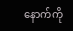နောက်ကို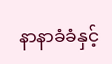နာနာခံခံနှင့်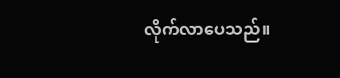လိုက်လာပေသည်။